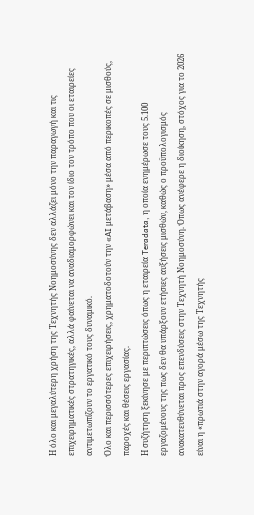Η όλο και μεγαλύτερη χρήση της Τεχνητής Νοημοσύνης δεν αλλάζει μόνο την παραγωγή και τις επιχειρηματικές στρατηγικές, αλλά φαίνεται να αναδιαμορφώνει και τον ίδιο τον τρόπο που οι εταιρείες αντιμετωπίζουν το εργατικό τους δυναμικό.
Όλο και περισσότερες επιχειρήσεις, χρηματοδοτούν την «AI μετάβαση» μέσα από περικοπές σε μισθούς, παροχές και θέσεις εργασίας.
Η συζήτηση ξεκίνησε με περιπτώσεις όπως η εταιρεία Teradata, η οποία ενημέρωσε τους 5.100 εργαζομένους της πως δεν θα υπάρξουν ετήσιες αυξήσεις μισθών, καθώς ο προϋπολογισμός ανακατευθύνεται προς επενδύσεις στην Τεχνητή Νοημοσύνη. Όπως ανέφερε η διοίκηση, στόχος για το 2026 είναι η «πρωτιά στην αγορά μέσω της Τεχνητής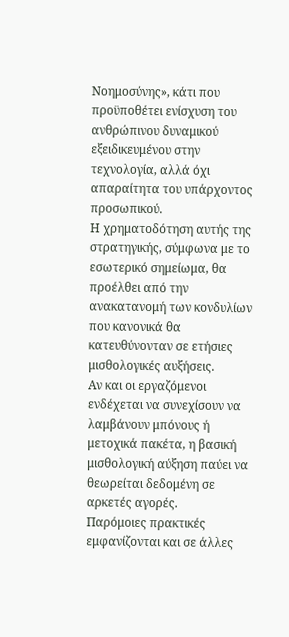Νοημοσύνης», κάτι που προϋποθέτει ενίσχυση του ανθρώπινου δυναμικού εξειδικευμένου στην τεχνολογία, αλλά όχι απαραίτητα του υπάρχοντος προσωπικού.
Η χρηματοδότηση αυτής της στρατηγικής, σύμφωνα με το εσωτερικό σημείωμα, θα προέλθει από την ανακατανομή των κονδυλίων που κανονικά θα κατευθύνονταν σε ετήσιες μισθολογικές αυξήσεις.
Αν και οι εργαζόμενοι ενδέχεται να συνεχίσουν να λαμβάνουν μπόνους ή μετοχικά πακέτα, η βασική μισθολογική αύξηση παύει να θεωρείται δεδομένη σε αρκετές αγορές.
Παρόμοιες πρακτικές εμφανίζονται και σε άλλες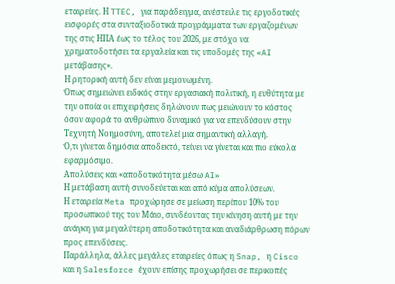εταιρείες. Η TTEC, για παράδειγμα, ανέστειλε τις εργοδοτικές εισφορές στα συνταξιοδοτικά προγράμματα των εργαζομένων της στις ΗΠΑ έως το τέλος του 2026, με στόχο να χρηματοδοτήσει τα εργαλεία και τις υποδομές της «AI μετάβασης».
Η ρητορική αυτή δεν είναι μεμονωμένη.
Όπως σημειώνει ειδικός στην εργασιακή πολιτική, η ευθύτητα με την οποία οι επιχειρήσεις δηλώνουν πως μειώνουν το κόστος όσον αφορά το ανθρώπινο δυναμικό για να επενδύσουν στην Τεχνητή Νοημοσύνη, αποτελεί μια σημαντική αλλαγή.
Ό,τι γίνεται δημόσια αποδεκτό, τείνει να γίνεται και πιο εύκολα εφαρμόσιμο.
Απολύσεις και «αποδοτικότητα μέσω AI»
Η μετάβαση αυτή συνοδεύεται και από κύμα απολύσεων.
Η εταιρεία Meta προχώρησε σε μείωση περίπου 10% του προσωπικού της τον Μάιο, συνδέοντας την κίνηση αυτή με την ανάγκη για μεγαλύτερη αποδοτικότητα και αναδιάρθρωση πόρων προς επενδύσεις.
Παράλληλα, άλλες μεγάλες εταιρείες όπως η Snap, η Cisco και η Salesforce έχουν επίσης προχωρήσει σε περικοπές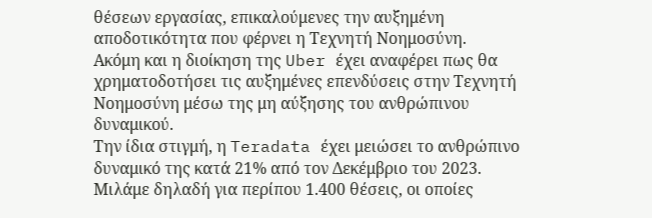θέσεων εργασίας, επικαλούμενες την αυξημένη αποδοτικότητα που φέρνει η Τεχνητή Νοημοσύνη.
Ακόμη και η διοίκηση της Uber έχει αναφέρει πως θα χρηματοδοτήσει τις αυξημένες επενδύσεις στην Τεχνητή Νοημοσύνη μέσω της μη αύξησης του ανθρώπινου δυναμικού.
Την ίδια στιγμή, η Teradata έχει μειώσει το ανθρώπινο δυναμικό της κατά 21% από τον Δεκέμβριο του 2023. Μιλάμε δηλαδή για περίπου 1.400 θέσεις, οι οποίες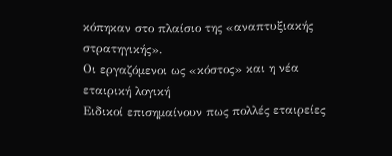κόπηκαν στο πλαίσιο της «αναπτυξιακής στρατηγικής».
Οι εργαζόμενοι ως «κόστος» και η νέα εταιρική λογική
Ειδικοί επισημαίνουν πως πολλές εταιρείες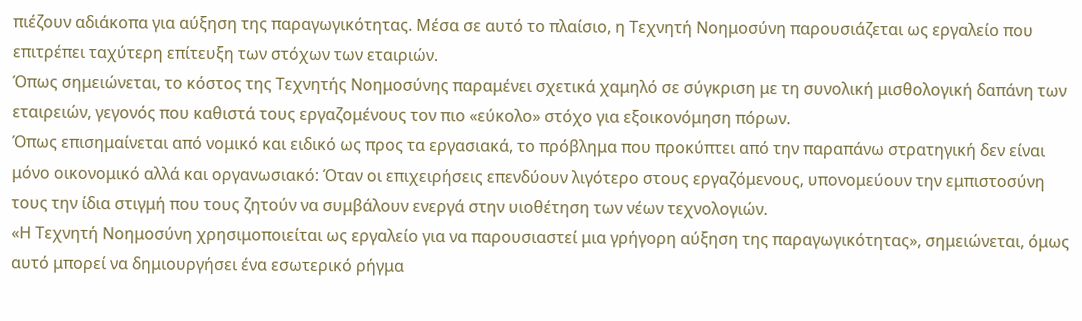πιέζουν αδιάκοπα για αύξηση της παραγωγικότητας. Μέσα σε αυτό το πλαίσιο, η Τεχνητή Νοημοσύνη παρουσιάζεται ως εργαλείο που επιτρέπει ταχύτερη επίτευξη των στόχων των εταιριών.
Όπως σημειώνεται, το κόστος της Τεχνητής Νοημοσύνης παραμένει σχετικά χαμηλό σε σύγκριση με τη συνολική μισθολογική δαπάνη των εταιρειών, γεγονός που καθιστά τους εργαζομένους τον πιο «εύκολο» στόχο για εξοικονόμηση πόρων.
Όπως επισημαίνεται από νομικό και ειδικό ως προς τα εργασιακά, το πρόβλημα που προκύπτει από την παραπάνω στρατηγική δεν είναι μόνο οικονομικό αλλά και οργανωσιακό: Όταν οι επιχειρήσεις επενδύουν λιγότερο στους εργαζόμενους, υπονομεύουν την εμπιστοσύνη τους την ίδια στιγμή που τους ζητούν να συμβάλουν ενεργά στην υιοθέτηση των νέων τεχνολογιών.
«Η Τεχνητή Νοημοσύνη χρησιμοποιείται ως εργαλείο για να παρουσιαστεί μια γρήγορη αύξηση της παραγωγικότητας», σημειώνεται, όμως αυτό μπορεί να δημιουργήσει ένα εσωτερικό ρήγμα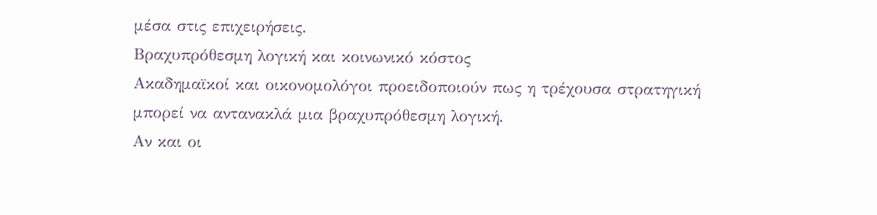μέσα στις επιχειρήσεις.
Βραχυπρόθεσμη λογική και κοινωνικό κόστος
Ακαδημαϊκοί και οικονομολόγοι προειδοποιούν πως η τρέχουσα στρατηγική μπορεί να αντανακλά μια βραχυπρόθεσμη λογική.
Αν και οι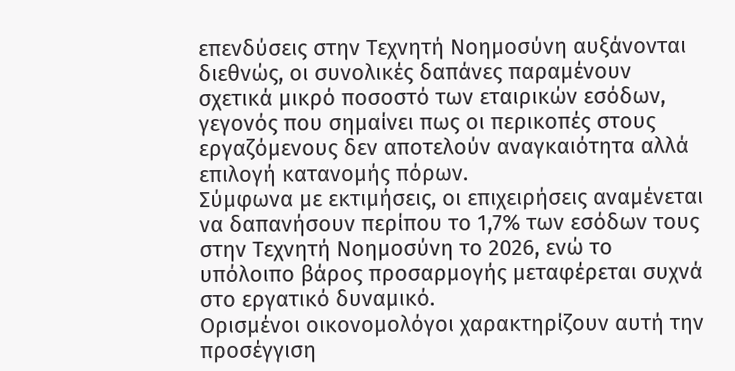επενδύσεις στην Τεχνητή Νοημοσύνη αυξάνονται διεθνώς, οι συνολικές δαπάνες παραμένουν σχετικά μικρό ποσοστό των εταιρικών εσόδων, γεγονός που σημαίνει πως οι περικοπές στους εργαζόμενους δεν αποτελούν αναγκαιότητα αλλά επιλογή κατανομής πόρων.
Σύμφωνα με εκτιμήσεις, οι επιχειρήσεις αναμένεται να δαπανήσουν περίπου το 1,7% των εσόδων τους στην Τεχνητή Νοημοσύνη το 2026, ενώ το υπόλοιπο βάρος προσαρμογής μεταφέρεται συχνά στο εργατικό δυναμικό.
Ορισμένοι οικονομολόγοι χαρακτηρίζουν αυτή την προσέγγιση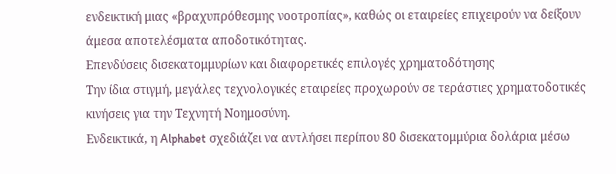ενδεικτική μιας «βραχυπρόθεσμης νοοτροπίας», καθώς οι εταιρείες επιχειρούν να δείξουν άμεσα αποτελέσματα αποδοτικότητας.
Επενδύσεις δισεκατομμυρίων και διαφορετικές επιλογές χρηματοδότησης
Την ίδια στιγμή, μεγάλες τεχνολογικές εταιρείες προχωρούν σε τεράστιες χρηματοδοτικές κινήσεις για την Τεχνητή Νοημοσύνη.
Ενδεικτικά, η Alphabet σχεδιάζει να αντλήσει περίπου 80 δισεκατομμύρια δολάρια μέσω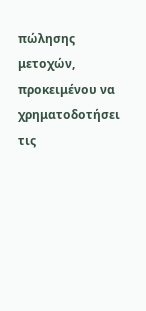πώλησης μετοχών, προκειμένου να χρηματοδοτήσει τις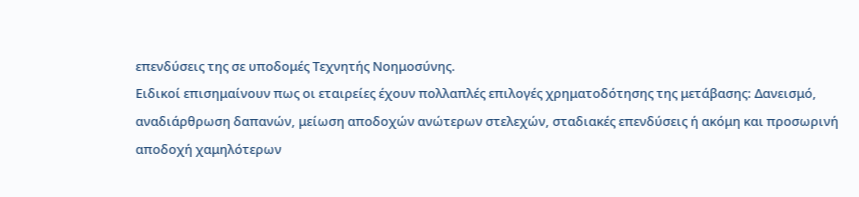επενδύσεις της σε υποδομές Τεχνητής Νοημοσύνης.
Ειδικοί επισημαίνουν πως οι εταιρείες έχουν πολλαπλές επιλογές χρηματοδότησης της μετάβασης: Δανεισμό, αναδιάρθρωση δαπανών, μείωση αποδοχών ανώτερων στελεχών, σταδιακές επενδύσεις ή ακόμη και προσωρινή αποδοχή χαμηλότερων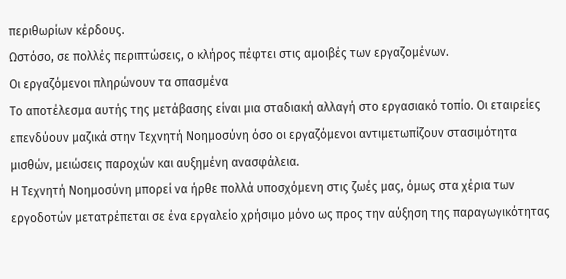περιθωρίων κέρδους.
Ωστόσο, σε πολλές περιπτώσεις, ο κλήρος πέφτει στις αμοιβές των εργαζομένων.
Οι εργαζόμενοι πληρώνουν τα σπασμένα
Το αποτέλεσμα αυτής της μετάβασης είναι μια σταδιακή αλλαγή στο εργασιακό τοπίο. Οι εταιρείες επενδύουν μαζικά στην Τεχνητή Νοημοσύνη όσο οι εργαζόμενοι αντιμετωπίζουν στασιμότητα μισθών, μειώσεις παροχών και αυξημένη ανασφάλεια.
Η Τεχνητή Νοημοσύνη μπορεί να ήρθε πολλά υποσχόμενη στις ζωές μας, όμως στα χέρια των εργοδοτών μετατρέπεται σε ένα εργαλείο χρήσιμο μόνο ως προς την αύξηση της παραγωγικότητας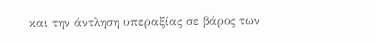και την άντληση υπεραξίας σε βάρος των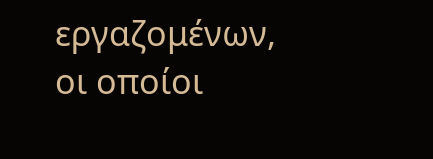εργαζομένων, οι οποίοι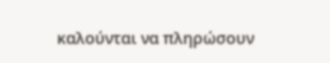καλούνται να πληρώσουν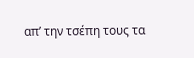απ’ την τσέπη τους τα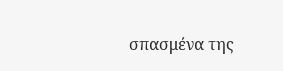σπασμένα της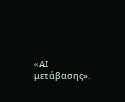«AI μετάβασης».